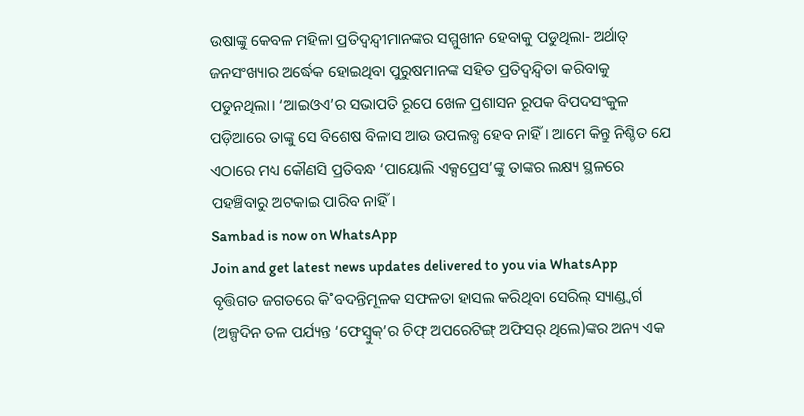ଉଷାଙ୍କୁ କେବଳ ମହିଳା ପ୍ରତିଦ୍ବନ୍ଦ୍ବୀମାନଙ୍କର ସମ୍ମୁଖୀନ ହେବାକୁ ପଡୁଥିଲା- ଅର୍ଥାତ୍ ଜନସଂଖ୍ୟାର ଅର୍ଦ୍ଧେକ ହୋଇଥିବା ପୁରୁଷମାନଙ୍କ ସହିତ ପ୍ରତିଦ୍ବନ୍ଦ୍ବିତା କରିବାକୁ ପଡୁନଥିଲା। ‘ଆଇଓଏ’ର ସଭାପତି ରୂପେ ଖେଳ ପ୍ରଶାସନ ରୂପକ ବିପଦସଂକୁଳ ପଡ଼ିଆରେ ତାଙ୍କୁ ସେ ବିଶେଷ ବିଳାସ ଆଉ ଉପଲବ୍ଧ ହେବ ନାହିଁ। ଆମେ କିନ୍ତୁ ନିଶ୍ଚିତ ଯେ ଏଠାରେ ମଧ୍ୟ କୌଣସି ପ୍ରତିବନ୍ଧ ‘ପାୟୋଲି ଏକ୍ସପ୍ରେସ’ଙ୍କୁ ତାଙ୍କର ଲକ୍ଷ୍ୟ ସ୍ଥଳରେ ପହଞ୍ଚିବାରୁ ଅଟକାଇ ପାରିବ ନାହିଁ।
Sambad is now on WhatsApp
Join and get latest news updates delivered to you via WhatsApp
ବୃତ୍ତିଗତ ଜଗତରେ କି˚ବଦନ୍ତିମୂଳକ ସଫଳତା ହାସଲ କରିଥିବା ସେରିଲ୍ ସ୍ୟାଣ୍ଡ୍ବର୍ଗ (ଅଳ୍ପଦିନ ତଳ ପର୍ଯ୍ୟନ୍ତ ‘ଫେସ୍ବୁକ୍’ର ଚିଫ୍ ଅପରେଟିଙ୍ଗ୍ ଅଫିସର୍ ଥିଲେ)ଙ୍କର ଅନ୍ୟ ଏକ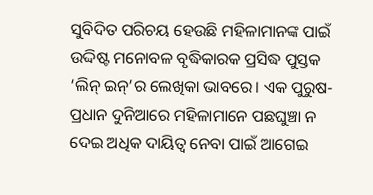ସୁବିଦିତ ପରିଚୟ ହେଉଛି ମହିଳାମାନଙ୍କ ପାଇଁ ଉଦ୍ଦିଷ୍ଟ ମନୋବଳ ବୃଦ୍ଧିକାରକ ପ୍ରସିଦ୍ଧ ପୁସ୍ତକ ‘ଲିନ୍ ଇନ୍’ର ଲେଖିକା ଭାବରେ। ଏକ ପୁରୁଷ-ପ୍ରଧାନ ଦୁନିଆରେ ମହିଳାମାନେ ପଛଘୁଞ୍ଚା ନ ଦେଇ ଅଧିକ ଦାୟିତ୍ବ ନେବା ପାଇଁ ଆଗେଇ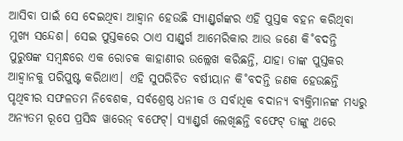ଆସିବା ପାଇଁ ସେ ଦେଇଥିବା ଆହ୍ବାନ ହେଉଛି ସ୍ୟାଣ୍ଡ୍ବର୍ଗଙ୍କର ଏହି ପୁସ୍ତକ ବହନ କରିଥିବା ମୁଖ୍ୟ ସନ୍ଦେଶ। ସେଇ ପୁସ୍ତକରେ ଠାଏ ସାଣ୍ଡ୍ବର୍ଗ ଆମେରିକାର ଆଉ ଜଣେ କି˚ବଦନ୍ତି ପୁରୁଷଙ୍କ ସମ୍ବନ୍ଧରେ ଏକ ରୋଚକ କାହାଣୀର ଉଲ୍ଲେଖ କରିଛନ୍ତି, ଯାହା ତାଙ୍କ ପୁସ୍ତକର ଆହ୍ବାନକୁ ପରିପୁଷ୍ଟ କରିଥାଏ। ଏହି ସୁପରିଚିତ ବର୍ଷୀୟାନ କି˚ବଦନ୍ତି ଜଣକ ହେଉଛନ୍ତି ପୃଥିବୀର ସଫଳତମ ନିବେଶକ, ସର୍ବଶ୍ରେଷ୍ଠ ଧନୀକ ଓ ସର୍ବାଧିକ ବଦାନ୍ୟ ବ୍ୟକ୍ତିମାନଙ୍କ ମଧ୍ୟରୁ ଅନ୍ୟତମ ରୂପେ ପ୍ରସିଦ୍ଧ ୱାରେନ୍ ବଫେଟ୍। ସ୍ୟାଣ୍ଡ୍ବର୍ଗ ଲେଖିଛନ୍ତି ବଫେଟ୍ ତାଙ୍କୁ ଥରେ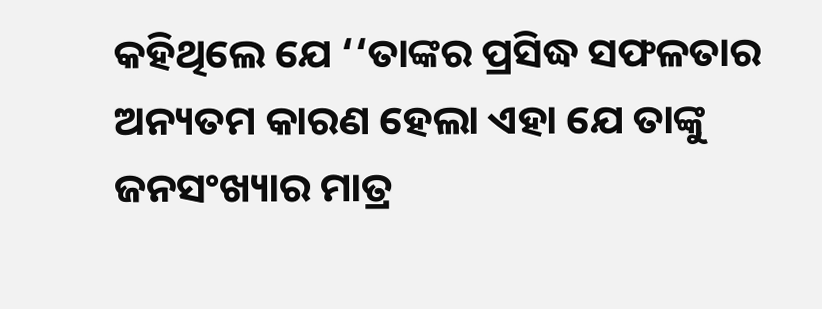କହିଥିଲେ ଯେ ‘‘ତାଙ୍କର ପ୍ରସିଦ୍ଧ ସଫଳତାର ଅନ୍ୟତମ କାରଣ ହେଲା ଏହା ଯେ ତାଙ୍କୁ ଜନସଂଖ୍ୟାର ମାତ୍ର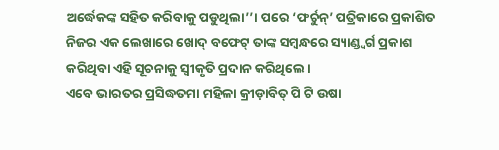ଅର୍ଦ୍ଧେକଙ୍କ ସହିତ କରିବାକୁ ପଡୁଥିଲା’’। ପରେ ‘ଫର୍ଚୁନ୍’ ପତ୍ରିକାରେ ପ୍ରକାଶିତ ନିଜର ଏକ ଲେଖାରେ ଖୋଦ୍ ବଫେଟ୍ ତାଙ୍କ ସମ୍ବନ୍ଧରେ ସ୍ୟାଣ୍ଡ୍ବର୍ଗ ପ୍ରକାଶ କରିଥିବା ଏହି ସୂଚନାକୁ ସ୍ବୀକୃତି ପ୍ରଦାନ କରିଥିଲେ।
ଏବେ ଭାରତର ପ୍ରସିଦ୍ଧତମା ମହିଳା କ୍ରୀଡ଼ାବିତ୍ ପି ଟି ଉଷା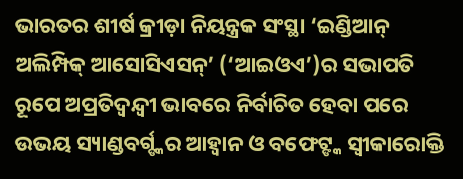ଭାରତର ଶୀର୍ଷ କ୍ରୀଡ଼ା ନିୟନ୍ତ୍ରକ ସଂସ୍ଥା ‘ଇଣ୍ଡିଆନ୍ ଅଲିମ୍ପିକ୍ ଆସୋସିଏସନ୍’ (‘ଆଇଓଏ’)ର ସଭାପତି ରୂପେ ଅପ୍ରତିଦ୍ବନ୍ଦ୍ବୀ ଭାବରେ ନିର୍ବାଚିତ ହେବା ପରେ ଉଭୟ ସ୍ୟାଣ୍ଡବର୍ଗ୍ଙ୍କର ଆହ୍ବାନ ଓ ବଫେଟ୍ଙ୍କ ସ୍ବୀକାରୋକ୍ତି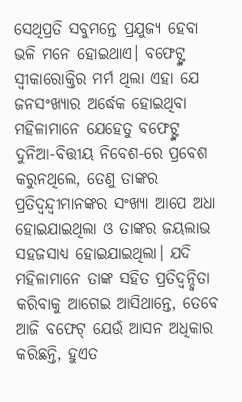ସେଥିପ୍ରତି ସବୁମନ୍ତେ ପ୍ରଯୁଜ୍ୟ ହେବା ଭଳି ମନେ ହୋଇଥାଏ। ବଫେଟ୍ଙ୍କ ସ୍ବୀକାରୋକ୍ତିର ମର୍ମ ଥିଲା ଏହା ଯେ ଜନସଂଖ୍ୟାର ଅର୍ଦ୍ଧେକ ହୋଇଥିବା ମହିଳାମାନେ ଯେହେତୁ ବଫେଟ୍ଙ୍କ ଦୁନିଆ-ବିତ୍ତୀୟ ନିବେଶ-ରେ ପ୍ରବେଶ କରୁନଥିଲେ, ତେଣୁ ତାଙ୍କର ପ୍ରତିଦ୍ବନ୍ଦ୍ବୀମାନଙ୍କର ସଂଖ୍ୟା ଆପେ ଅଧା ହୋଇଯାଇଥିଲା ଓ ତାଙ୍କର ଜୟଲାଭ ସହଜସାଧ୍ୟ ହୋଇଯାଇଥିଲା। ଯଦି ମହିଳାମାନେ ତାଙ୍କ ସହିତ ପ୍ରତିଦ୍ବନ୍ଦ୍ବିତା କରିବାକୁ ଆଗେଇ ଆସିଥାନ୍ତେ, ତେବେ ଆଜି ବଫେଟ୍ ଯେଉଁ ଆସନ ଅଧିକାର କରିଛନ୍ତି, ହୁଏତ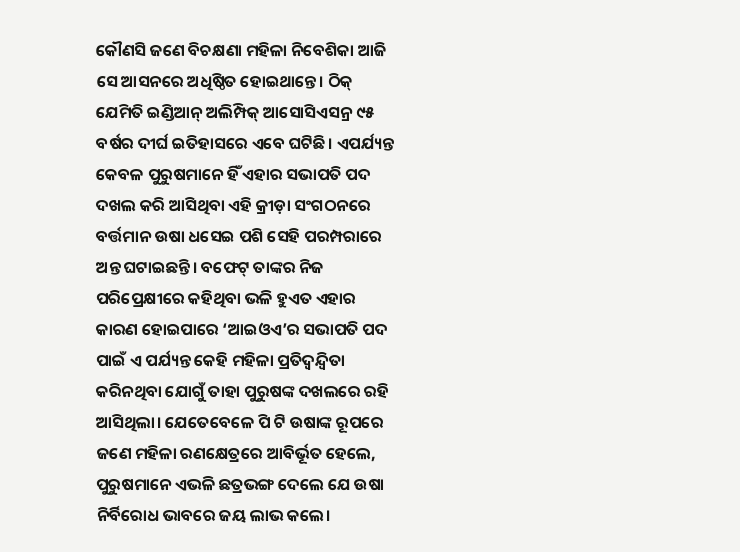କୌଣସି ଜଣେ ବିଚକ୍ଷଣା ମହିଳା ନିବେଶିକା ଆଜି ସେ ଆସନରେ ଅଧିଷ୍ଠିତ ହୋଇଥାନ୍ତେ। ଠିକ୍ ଯେମିତି ଇଣ୍ଡିଆନ୍ ଅଲିମ୍ପିକ୍ ଆସୋସିଏସନ୍ର ୯୫ ବର୍ଷର ଦୀର୍ଘ ଇତିହାସରେ ଏବେ ଘଟିଛି। ଏପର୍ଯ୍ୟନ୍ତ କେବଳ ପୁରୁଷମାନେ ହିଁ ଏହାର ସଭାପତି ପଦ ଦଖଲ କରି ଆସିଥିବା ଏହି କ୍ରୀଡ଼ା ସଂଗଠନରେ ବର୍ତ୍ତମାନ ଉଷା ଧସେଇ ପଶି ସେହି ପରମ୍ପରାରେ ଅନ୍ତ ଘଟାଇଛନ୍ତି। ବଫେଟ୍ ତାଙ୍କର ନିଜ ପରିପ୍ରେକ୍ଷୀରେ କହିଥିବା ଭଳି ହୁଏତ ଏହାର କାରଣ ହୋଇପାରେ ‘ଆଇଓଏ’ର ସଭାପତି ପଦ ପାଇଁ ଏ ପର୍ଯ୍ୟନ୍ତ କେହି ମହିଳା ପ୍ରତିଦ୍ବନ୍ଦ୍ବିତା କରିନଥିବା ଯୋଗୁଁ ତାହା ପୁରୁଷଙ୍କ ଦଖଲରେ ରହି ଆସିଥିଲା। ଯେତେବେଳେ ପି ଟି ଉଷାଙ୍କ ରୂପରେ ଜଣେ ମହିଳା ରଣକ୍ଷେତ୍ରରେ ଆବିର୍ଭୂତ ହେଲେ, ପୁରୁଷମାନେ ଏଭଳି ଛତ୍ରଭଙ୍ଗ ଦେଲେ ଯେ ଉଷା ନିର୍ବିରୋଧ ଭାବରେ ଜୟ ଲାଭ କଲେ।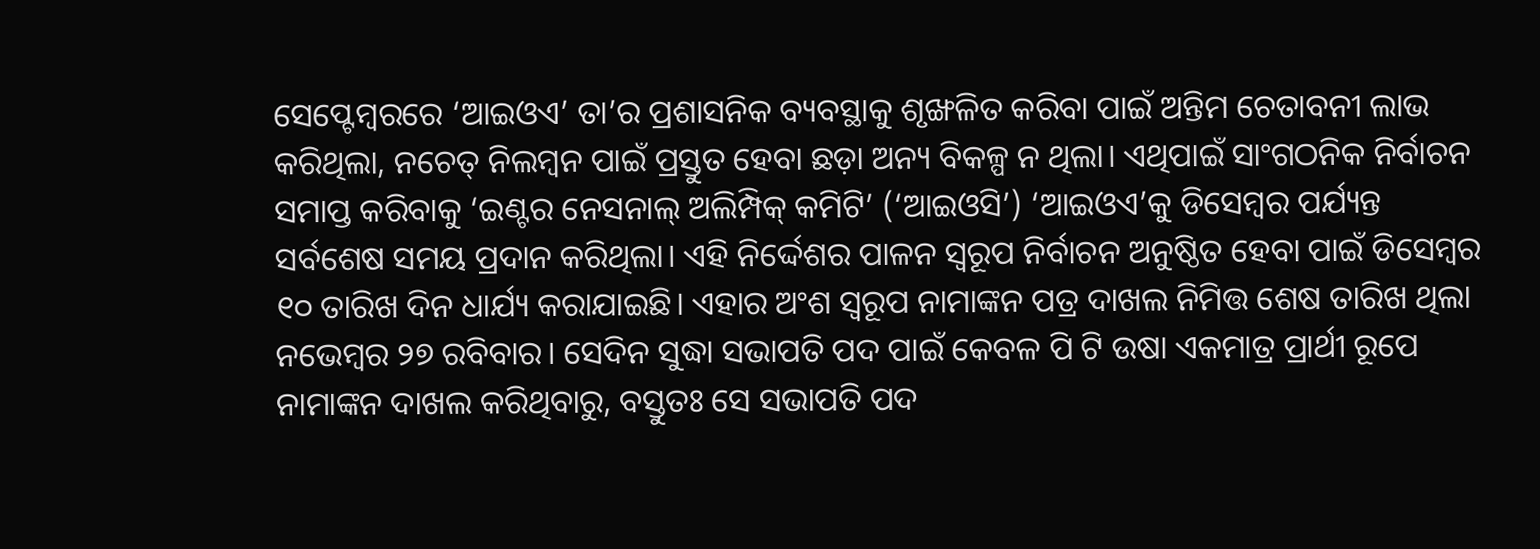ସେପ୍ଟେମ୍ବରରେ ‘ଆଇଓଏ’ ତା’ର ପ୍ରଶାସନିକ ବ୍ୟବସ୍ଥାକୁ ଶୃଙ୍ଖଳିତ କରିବା ପାଇଁ ଅନ୍ତିମ ଚେତାବନୀ ଲାଭ କରିଥିଲା, ନଚେତ୍ ନିଲମ୍ବନ ପାଇଁ ପ୍ରସ୍ତୁତ ହେବା ଛଡ଼ା ଅନ୍ୟ ବିକଳ୍ପ ନ ଥିଲା। ଏଥିପାଇଁ ସାଂଗଠନିକ ନିର୍ବାଚନ ସମାପ୍ତ କରିବାକୁ ‘ଇଣ୍ଟର ନେସନାଲ୍ ଅଲିମ୍ପିକ୍ କମିଟି’ (‘ଆଇଓସି’) ‘ଆଇଓଏ’କୁ ଡିସେମ୍ବର ପର୍ଯ୍ୟନ୍ତ ସର୍ବଶେଷ ସମୟ ପ୍ରଦାନ କରିଥିଲା। ଏହି ନିର୍ଦ୍ଦେଶର ପାଳନ ସ୍ବରୂପ ନିର୍ବାଚନ ଅନୁଷ୍ଠିତ ହେବା ପାଇଁ ଡିସେମ୍ବର ୧୦ ତାରିଖ ଦିନ ଧାର୍ଯ୍ୟ କରାଯାଇଛି। ଏହାର ଅଂଶ ସ୍ବରୂପ ନାମାଙ୍କନ ପତ୍ର ଦାଖଲ ନିମିତ୍ତ ଶେଷ ତାରିଖ ଥିଲା ନଭେମ୍ବର ୨୭ ରବିବାର। ସେଦିନ ସୁଦ୍ଧା ସଭାପତି ପଦ ପାଇଁ କେବଳ ପି ଟି ଉଷା ଏକମାତ୍ର ପ୍ରାର୍ଥୀ ରୂପେ ନାମାଙ୍କନ ଦାଖଲ କରିଥିବାରୁ, ବସ୍ତୁତଃ ସେ ସଭାପତି ପଦ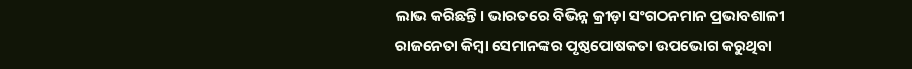ଲାଭ କରିଛନ୍ତି। ଭାରତରେ ବିଭିନ୍ନ କ୍ରୀଡ଼ା ସଂଗଠନମାନ ପ୍ରଭାବଶାଳୀ ରାଜନେତା କିମ୍ବା ସେମାନଙ୍କର ପୃଷ୍ଠପୋଷକତା ଉପଭୋଗ କରୁଥିବା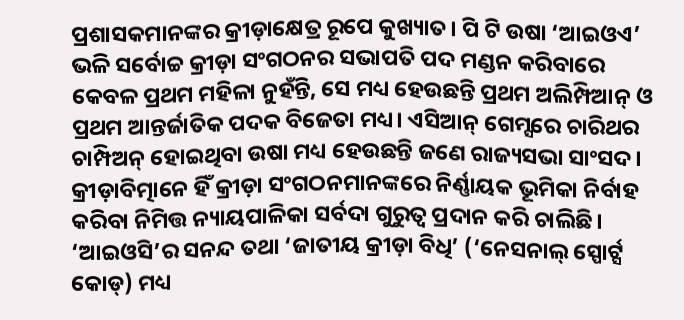ପ୍ରଶାସକମାନଙ୍କର କ୍ରୀଡ଼ାକ୍ଷେତ୍ର ରୂପେ କୁଖ୍ୟାତ। ପି ଟି ଉଷା ‘ଆଇଓଏ’ ଭଳି ସର୍ବୋଚ୍ଚ କ୍ରୀଡ଼ା ସଂଗଠନର ସଭାପତି ପଦ ମଣ୍ଡନ କରିବାରେ କେବଳ ପ୍ରଥମ ମହିଳା ନୁହଁନ୍ତି, ସେ ମଧ୍ୟ ହେଉଛନ୍ତି ପ୍ରଥମ ଅଲିମ୍ପିଆନ୍ ଓ ପ୍ରଥମ ଆନ୍ତର୍ଜାତିକ ପଦକ ବିଜେତା ମଧ୍ୟ। ଏସିଆନ୍ ଗେମ୍ସରେ ଚାରିଥର ଚାମ୍ପିଅନ୍ ହୋଇଥିବା ଉଷା ମଧ୍ୟ ହେଉଛନ୍ତି ଜଣେ ରାଜ୍ୟସଭା ସାଂସଦ। କ୍ରୀଡ଼ାବିତ୍ମାନେ ହିଁ କ୍ରୀଡ଼ା ସଂଗଠନମାନଙ୍କରେ ନିର୍ଣ୍ଣାୟକ ଭୂମିକା ନିର୍ବାହ କରିବା ନିମିତ୍ତ ନ୍ୟାୟପାଳିକା ସର୍ବଦା ଗୁରୁତ୍ବ ପ୍ରଦାନ କରି ଚାଲିଛି। ‘ଆଇଓସି’ର ସନନ୍ଦ ତଥା ‘ଜାତୀୟ କ୍ରୀଡ଼ା ବିଧି’ (‘ନେସନାଲ୍ ସ୍ପୋର୍ଟ୍ସ କୋଡ୍) ମଧ୍ୟ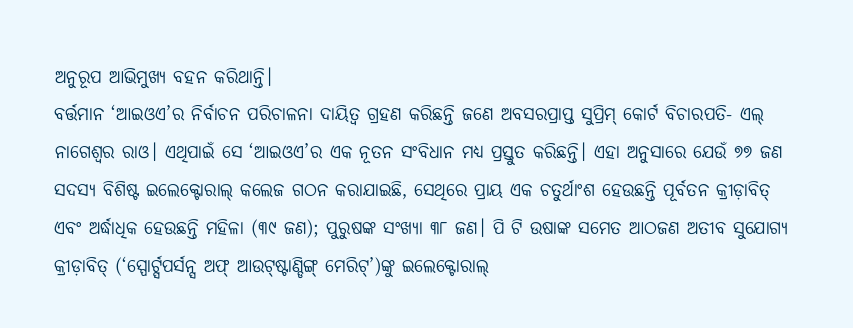ଅନୁରୂପ ଆଭିମୁଖ୍ୟ ବହନ କରିଥାନ୍ତି।
ବର୍ତ୍ତମାନ ‘ଆଇଓଏ’ର ନିର୍ବାଚନ ପରିଚାଳନା ଦାୟିତ୍ବ ଗ୍ରହଣ କରିଛନ୍ତି ଜଣେ ଅବସରପ୍ରାପ୍ତ ସୁପ୍ରିମ୍ କୋର୍ଟ ବିଚାରପତି- ଏଲ୍ ନାଗେଶ୍ବର ରାଓ। ଏଥିପାଇଁ ସେ ‘ଆଇଓଏ’ର ଏକ ନୂତନ ସଂବିଧାନ ମଧ୍ୟ ପ୍ରସ୍ତୁତ କରିଛନ୍ତି। ଏହା ଅନୁସାରେ ଯେଉଁ ୭୭ ଜଣ ସଦସ୍ୟ ବିଶିଷ୍ଟ ଇଲେକ୍ଟୋରାଲ୍ କଲେଜ ଗଠନ କରାଯାଇଛି, ସେଥିରେ ପ୍ରାୟ ଏକ ଚତୁର୍ଥାଂଶ ହେଉଛନ୍ତି ପୂର୍ବତନ କ୍ରୀଡ଼ାବିତ୍ ଏବଂ ଅର୍ଦ୍ଧାଧିକ ହେଉଛନ୍ତି ମହିଳା (୩୯ ଜଣ); ପୁରୁଷଙ୍କ ସଂଖ୍ୟା ୩୮ ଜଣ। ପି ଟି ଉଷାଙ୍କ ସମେତ ଆଠଜଣ ଅତୀବ ସୁଯୋଗ୍ୟ କ୍ରୀଡ଼ାବିତ୍ (‘ସ୍ପୋର୍ଟ୍ସପର୍ସନ୍ସ ଅଫ୍ ଆଉଟ୍ଷ୍ଟାଣ୍ଡିଙ୍ଗ୍ ମେରିଟ୍’)ଙ୍କୁ ଇଲେକ୍ଟୋରାଲ୍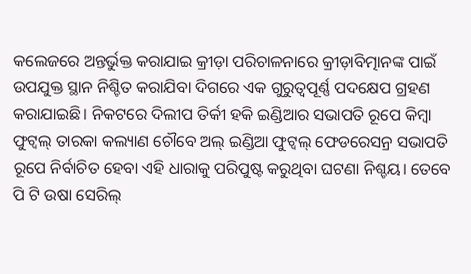କଲେଜରେ ଅନ୍ତର୍ଭୁକ୍ତ କରାଯାଇ କ୍ରୀଡ଼ା ପରିଚାଳନାରେ କ୍ରୀଡ଼ାବିତ୍ମାନଙ୍କ ପାଇଁ ଉପଯୁକ୍ତ ସ୍ଥାନ ନିଶ୍ଚିତ କରାଯିବା ଦିଗରେ ଏକ ଗୁରୁତ୍ବପୂର୍ଣ୍ଣ ପଦକ୍ଷେପ ଗ୍ରହଣ କରାଯାଇଛି। ନିକଟରେ ଦିଲୀପ ତିର୍କୀ ହକି ଇଣ୍ଡିଆର ସଭାପତି ରୂପେ କିମ୍ବା ଫୁଟ୍ବଲ୍ ତାରକା କଲ୍ୟାଣ ଚୌବେ ଅଲ୍ ଇଣ୍ଡିଆ ଫୁଟ୍ବଲ୍ ଫେଡରେସନ୍ର ସଭାପତି ରୂପେ ନିର୍ବାଚିତ ହେବା ଏହି ଧାରାକୁ ପରିପୁଷ୍ଟ କରୁଥିବା ଘଟଣା ନିଶ୍ଚୟ। ତେବେ ପି ଟି ଉଷା ସେରିଲ୍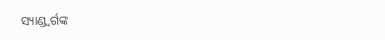ସ୍ୟାଣ୍ଡ୍ବର୍ଗଙ୍କ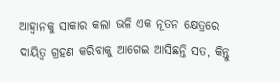ଆହ୍ବାନକୁ ସାକାର କଲା ଭଳି ଏକ ନୂତନ କ୍ଷେତ୍ରରେ ଦାୟିତ୍ବ ଗ୍ରହଣ କରିବାକୁ ଆଗେଇ ଆସିଛନ୍ତି ସତ, କିନ୍ତୁ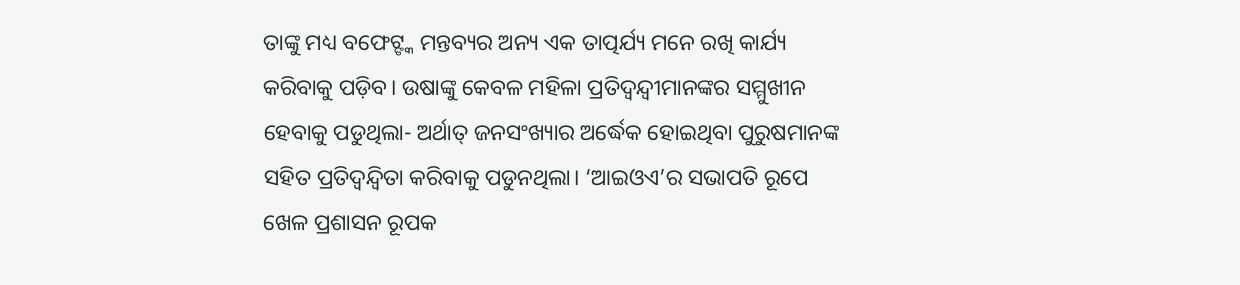ତାଙ୍କୁ ମଧ୍ୟ ବଫେଟ୍ଙ୍କ ମନ୍ତବ୍ୟର ଅନ୍ୟ ଏକ ତାତ୍ପର୍ଯ୍ୟ ମନେ ରଖି କାର୍ଯ୍ୟ କରିବାକୁ ପଡ଼ିବ। ଉଷାଙ୍କୁ କେବଳ ମହିଳା ପ୍ରତିଦ୍ବନ୍ଦ୍ବୀମାନଙ୍କର ସମ୍ମୁଖୀନ ହେବାକୁ ପଡୁଥିଲା- ଅର୍ଥାତ୍ ଜନସଂଖ୍ୟାର ଅର୍ଦ୍ଧେକ ହୋଇଥିବା ପୁରୁଷମାନଙ୍କ ସହିତ ପ୍ରତିଦ୍ବନ୍ଦ୍ବିତା କରିବାକୁ ପଡୁନଥିଲା। ‘ଆଇଓଏ’ର ସଭାପତି ରୂପେ ଖେଳ ପ୍ରଶାସନ ରୂପକ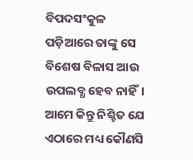ବିପଦସଂକୁଳ ପଡ଼ିଆରେ ତାଙ୍କୁ ସେ ବିଶେଷ ବିଳାସ ଆଉ ଉପଲବ୍ଧ ହେବ ନାହିଁ। ଆମେ କିନ୍ତୁ ନିଶ୍ଚିତ ଯେ ଏଠାରେ ମଧ୍ୟ କୌଣସି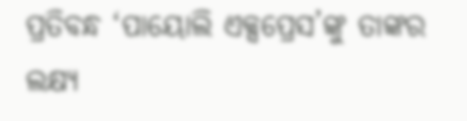ପ୍ରତିବନ୍ଧ ‘ପାୟୋଲି ଏକ୍ସପ୍ରେସ’ଙ୍କୁ ତାଙ୍କର ଲକ୍ଷ୍ୟ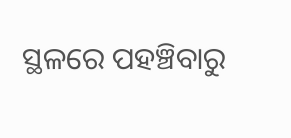ସ୍ଥଳରେ ପହଞ୍ଚିବାରୁ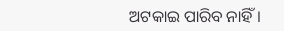ଅଟକାଇ ପାରିବ ନାହିଁ।